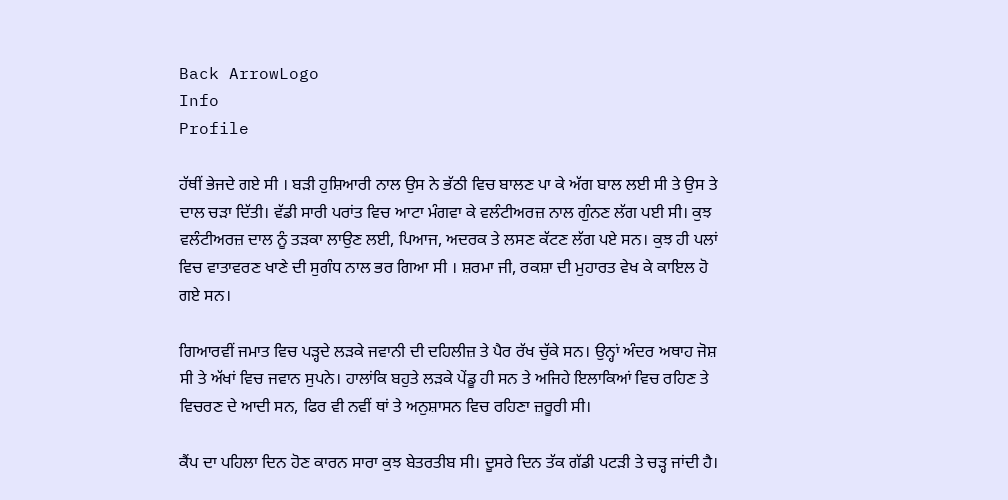Back ArrowLogo
Info
Profile

ਹੱਥੀਂ ਭੇਜਦੇ ਗਏ ਸੀ । ਬੜੀ ਹੁਸ਼ਿਆਰੀ ਨਾਲ ਉਸ ਨੇ ਭੱਠੀ ਵਿਚ ਬਾਲਣ ਪਾ ਕੇ ਅੱਗ ਬਾਲ ਲਈ ਸੀ ਤੇ ਉਸ ਤੇ ਦਾਲ ਚੜਾ ਦਿੱਤੀ। ਵੱਡੀ ਸਾਰੀ ਪਰਾਂਤ ਵਿਚ ਆਟਾ ਮੰਗਵਾ ਕੇ ਵਲੰਟੀਅਰਜ਼ ਨਾਲ ਗੁੰਨਣ ਲੱਗ ਪਈ ਸੀ। ਕੁਝ ਵਲੰਟੀਅਰਜ਼ ਦਾਲ ਨੂੰ ਤੜਕਾ ਲਾਉਣ ਲਈ, ਪਿਆਜ, ਅਦਰਕ ਤੇ ਲਸਣ ਕੱਟਣ ਲੱਗ ਪਏ ਸਨ। ਕੁਝ ਹੀ ਪਲਾਂ ਵਿਚ ਵਾਤਾਵਰਣ ਖਾਣੇ ਦੀ ਸੁਗੰਧ ਨਾਲ ਭਰ ਗਿਆ ਸੀ । ਸ਼ਰਮਾ ਜੀ, ਰਕਸ਼ਾ ਦੀ ਮੁਹਾਰਤ ਵੇਖ ਕੇ ਕਾਇਲ ਹੋ ਗਏ ਸਨ।

ਗਿਆਰਵੀਂ ਜਮਾਤ ਵਿਚ ਪੜ੍ਹਦੇ ਲੜਕੇ ਜਵਾਨੀ ਦੀ ਦਹਿਲੀਜ਼ ਤੇ ਪੈਰ ਰੱਖ ਚੁੱਕੇ ਸਨ। ਉਨ੍ਹਾਂ ਅੰਦਰ ਅਥਾਹ ਜੋਸ਼ ਸੀ ਤੇ ਅੱਖਾਂ ਵਿਚ ਜਵਾਨ ਸੁਪਨੇ। ਹਾਲਾਂਕਿ ਬਹੁਤੇ ਲੜਕੇ ਪੇਂਡੂ ਹੀ ਸਨ ਤੇ ਅਜਿਹੇ ਇਲਾਕਿਆਂ ਵਿਚ ਰਹਿਣ ਤੇ ਵਿਚਰਣ ਦੇ ਆਦੀ ਸਨ, ਫਿਰ ਵੀ ਨਵੀਂ ਥਾਂ ਤੇ ਅਨੁਸ਼ਾਸਨ ਵਿਚ ਰਹਿਣਾ ਜ਼ਰੂਰੀ ਸੀ।

ਕੈਂਪ ਦਾ ਪਹਿਲਾ ਦਿਨ ਹੋਣ ਕਾਰਨ ਸਾਰਾ ਕੁਝ ਬੇਤਰਤੀਬ ਸੀ। ਦੂਸਰੇ ਦਿਨ ਤੱਕ ਗੱਡੀ ਪਟੜੀ ਤੇ ਚੜ੍ਹ ਜਾਂਦੀ ਹੈ।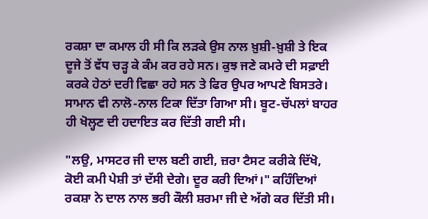ਰਕਸ਼ਾ ਦਾ ਕਮਾਲ ਹੀ ਸੀ ਕਿ ਲੜਕੇ ਉਸ ਨਾਲ ਖ਼ੁਸ਼ੀ-ਖ਼ੁਸ਼ੀ ਤੇ ਇਕ ਦੂਜੇ ਤੋਂ ਵੱਧ ਚੜ੍ਹ ਕੇ ਕੰਮ ਕਰ ਰਹੇ ਸਨ। ਕੁਝ ਜਣੇ ਕਮਰੇ ਦੀ ਸਫ਼ਾਈ ਕਰਕੇ ਹੇਠਾਂ ਦਰੀ ਵਿਛਾ ਰਹੇ ਸਨ ਤੇ ਫਿਰ ਉਪਰ ਆਪਣੇ ਬਿਸਤਰੇ। ਸਾਮਾਨ ਵੀ ਨਾਲੋ-ਨਾਲ ਟਿਕਾ ਦਿੱਤਾ ਗਿਆ ਸੀ। ਬੂਟ-ਚੱਪਲਾਂ ਬਾਹਰ ਹੀ ਖੋਲ੍ਹਣ ਦੀ ਹਦਾਇਤ ਕਰ ਦਿੱਤੀ ਗਈ ਸੀ।

"ਲਉ, ਮਾਸਟਰ ਜੀ ਦਾਲ ਬਣੀ ਗਈ, ਜ਼ਰਾ ਟੈਸਟ ਕਰੀਕੇ ਦਿੱਖੋ, ਕੋਈ ਕਮੀ ਪੇਸ਼ੀ ਤਾਂ ਦੱਸੀ ਦੇਗੇ। ਦੂਰ ਕਰੀ ਦਿਆਂ।" ਕਹਿੰਦਿਆਂ ਰਕਸ਼ਾ ਨੇ ਦਾਲ ਨਾਲ ਭਰੀ ਕੌਲੀ ਸ਼ਰਮਾ ਜੀ ਦੇ ਅੱਗੇ ਕਰ ਦਿੱਤੀ ਸੀ।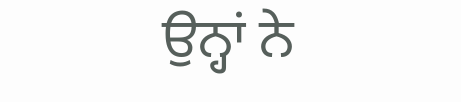ਉਨ੍ਹਾਂ ਨੇ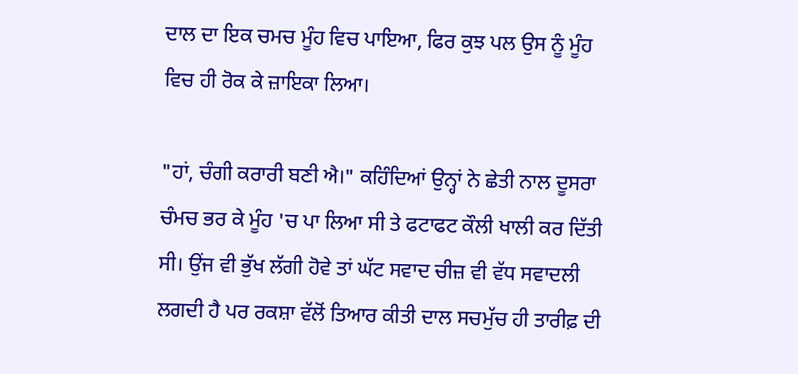ਦਾਲ ਦਾ ਇਕ ਚਮਚ ਮੂੰਹ ਵਿਚ ਪਾਇਆ, ਫਿਰ ਕੁਝ ਪਲ ਉਸ ਨੂੰ ਮੂੰਹ ਵਿਚ ਹੀ ਰੋਕ ਕੇ ਜ਼ਾਇਕਾ ਲਿਆ।

"ਹਾਂ, ਚੰਗੀ ਕਰਾਰੀ ਬਣੀ ਐ।" ਕਹਿੰਦਿਆਂ ਉਨ੍ਹਾਂ ਨੇ ਛੇਤੀ ਨਾਲ ਦੂਸਰਾ ਚੰਮਚ ਭਰ ਕੇ ਮੂੰਹ 'ਚ ਪਾ ਲਿਆ ਸੀ ਤੇ ਫਟਾਫਟ ਕੌਲੀ ਖਾਲੀ ਕਰ ਦਿੱਤੀ ਸੀ। ਉਂਜ ਵੀ ਭੁੱਖ ਲੱਗੀ ਹੋਵੇ ਤਾਂ ਘੱਟ ਸਵਾਦ ਚੀਜ਼ ਵੀ ਵੱਧ ਸਵਾਦਲੀ ਲਗਦੀ ਹੈ ਪਰ ਰਕਸ਼ਾ ਵੱਲੋਂ ਤਿਆਰ ਕੀਤੀ ਦਾਲ ਸਚਮੁੱਚ ਹੀ ਤਾਰੀਫ਼ ਦੀ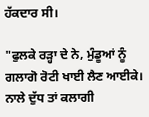ਹੱਕਦਾਰ ਸੀ।

"ਫੁਲਕੇ ਰੜ੍ਹਾ ਦੇ ਨੇ, ਮੁੰਡੂਆਂ ਨੂੰ ਗਲਾਗੋ ਰੋਟੀ ਖਾਈ ਲੈਣ ਆਈਕੇ। ਨਾਲੇ ਦੁੱਧ ਤਾਂ ਕਲਾਗੀ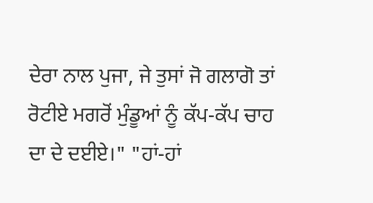ਦੇਰਾ ਨਾਲ ਪੁਜਾ, ਜੇ ਤੁਸਾਂ ਜੋ ਗਲਾਗੋ ਤਾਂ ਰੋਟੀਏ ਮਗਰੋਂ ਮੁੰਡੂਆਂ ਨੂੰ ਕੱਪ-ਕੱਪ ਚਾਹ ਦਾ ਦੇ ਦਈਏ।" "ਹਾਂ-ਹਾਂ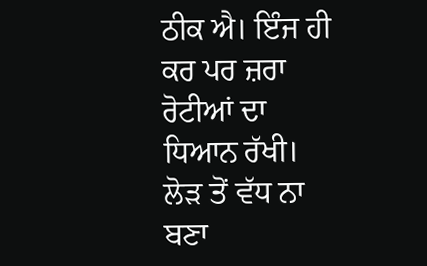ਠੀਕ ਐ। ਇੰਜ ਹੀ ਕਰ ਪਰ ਜ਼ਰਾ ਰੋਟੀਆਂ ਦਾ ਧਿਆਨ ਰੱਖੀ। ਲੋੜ ਤੋਂ ਵੱਧ ਨਾ ਬਣਾ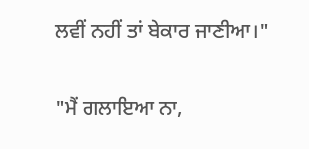ਲਵੀਂ ਨਹੀਂ ਤਾਂ ਬੇਕਾਰ ਜਾਣੀਆ।"

"ਮੈਂ ਗਲਾਇਆ ਨਾ,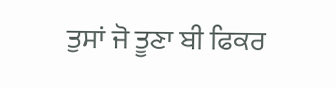ਤੁਸਾਂ ਜੋ ਤੂਣਾ ਬੀ ਫਿਕਰ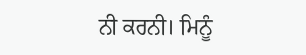ਨੀ ਕਰਨੀ। ਮਿਨੂੰ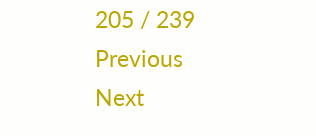205 / 239
Previous
Next